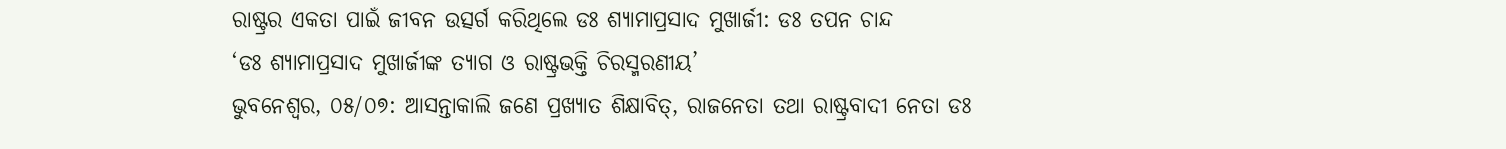ରାଷ୍ଟ୍ରର ଏକତା ପାଇଁ ଜୀବନ ଉତ୍ସର୍ଗ କରିଥିଲେ ଡଃ ଶ୍ୟାମାପ୍ରସାଦ ମୁଖାର୍ଜୀ: ଡଃ ତପନ ଚାନ୍ଦ
‘ଡଃ ଶ୍ୟାମାପ୍ରସାଦ ମୁଖାର୍ଜୀଙ୍କ ତ୍ୟାଗ ଓ ରାଷ୍ଟ୍ରଭକ୍ତି ଚିରସ୍ମରଣୀୟ’
ଭୁବନେଶ୍ୱର, ୦୫/୦୭: ଆସନ୍ତାକାଲି ଜଣେ ପ୍ରଖ୍ୟାତ ଶିକ୍ଷାବିତ୍, ରାଜନେତା ତଥା ରାଷ୍ଟ୍ରବାଦୀ ନେତା ଡଃ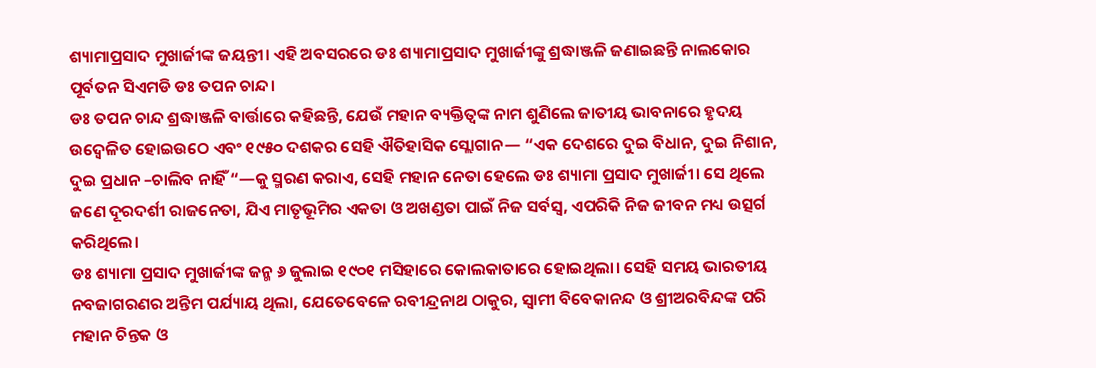ଶ୍ୟାମାପ୍ରସାଦ ମୁଖାର୍ଜୀଙ୍କ ଜୟନ୍ତୀ। ଏହି ଅବସରରେ ଡଃ ଶ୍ୟାମାପ୍ରସାଦ ମୁଖାର୍ଜୀଙ୍କୁ ଶ୍ରଦ୍ଧାଞ୍ଜଳି ଜଣାଇଛନ୍ତି ନାଲକୋର ପୂର୍ବତନ ସିଏମଡି ଡଃ ତପନ ଚାନ୍ଦ।
ଡଃ ତପନ ଚାନ୍ଦ ଶ୍ରଦ୍ଧାଞ୍ଜଳି ବାର୍ତ୍ତାରେ କହିଛନ୍ତି, ଯେଉଁ ମହାନ ବ୍ୟକ୍ତିତ୍ୱଙ୍କ ନାମ ଶୁଣିଲେ ଜାତୀୟ ଭାବନାରେ ହୃଦୟ ଉଦ୍ବେଳିତ ହୋଇଉଠେ ଏବଂ ୧୯୫୦ ଦଶକର ସେହି ଐତିହାସିକ ସ୍ଲୋଗାନ— “ଏକ ଦେଶରେ ଦୁଇ ବିଧାନ, ଦୁଇ ନିଶାନ, ଦୁଇ ପ୍ରଧାନ –ଚାଲିବ ନାହିଁ “—କୁ ସ୍ମରଣ କରାଏ, ସେହି ମହାନ ନେତା ହେଲେ ଡଃ ଶ୍ୟାମା ପ୍ରସାଦ ମୁଖାର୍ଜୀ। ସେ ଥିଲେ ଜଣେ ଦୂରଦର୍ଶୀ ରାଜନେତା, ଯିଏ ମାତୃଭୂମିର ଏକତା ଓ ଅଖଣ୍ଡତା ପାଇଁ ନିଜ ସର୍ବସ୍ୱ, ଏପରିକି ନିଜ ଜୀବନ ମଧ୍ୟ ଉତ୍ସର୍ଗ କରିଥିଲେ।
ଡଃ ଶ୍ୟାମା ପ୍ରସାଦ ମୁଖାର୍ଜୀଙ୍କ ଜନ୍ମ ୬ ଜୁଲାଇ ୧୯୦୧ ମସିହାରେ କୋଲକାତାରେ ହୋଇଥିଲା। ସେହି ସମୟ ଭାରତୀୟ ନବଜାଗରଣର ଅନ୍ତିମ ପର୍ଯ୍ୟାୟ ଥିଲା, ଯେତେବେଳେ ରବୀନ୍ଦ୍ରନାଥ ଠାକୁର, ସ୍ୱାମୀ ବିବେକାନନ୍ଦ ଓ ଶ୍ରୀଅରବିନ୍ଦଙ୍କ ପରି ମହାନ ଚିନ୍ତକ ଓ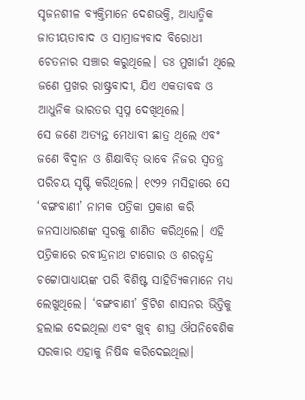ସୃଜନଶୀଳ ବ୍ୟକ୍ତିମାନେ ଦେଶଭକ୍ତି, ଆଧ୍ୟାତ୍ମିକ ଜାତୀୟତାବାଦ ଓ ସାମ୍ରାଜ୍ୟବାଦ ବିରୋଧୀ ଚେତନାର ସଞ୍ଚାର କରୁଥିଲେ। ଡଃ ମୁଖାର୍ଜୀ ଥିଲେ ଜଣେ ପ୍ରଖର ରାଷ୍ଟ୍ରବାଦୀ, ଯିଏ ଏକତାବଦ୍ଧ ଓ ଆଧୁନିକ ଭାରତର ସ୍ୱପ୍ନ ଦେଖିଥିଲେ।
ସେ ଜଣେ ଅତ୍ୟନ୍ତ ମେଧାବୀ ଛାତ୍ର ଥିଲେ ଏବଂ ଜଣେ ବିଦ୍ୱାନ ଓ ଶିକ୍ଷାବିତ୍ ଭାବେ ନିଜର ସ୍ୱତନ୍ତ୍ର ପରିଚୟ ସୃଷ୍ଟି କରିଥିଲେ। ୧୯୨୨ ମସିହାରେ ସେ ‘ବଙ୍ଗବାଣୀ’ ନାମକ ପତ୍ରିକା ପ୍ରକାଶ କରି ଜନସାଧାରଣଙ୍କ ସ୍ୱରକୁ ଶାଣିତ କରିଥିଲେ। ଏହି ପତ୍ରିକାରେ ରବୀନ୍ଦ୍ରନାଥ ଟାଗୋର ଓ ଶରତ୍ଚନ୍ଦ୍ର ଚଟ୍ଟୋପାଧ୍ୟାୟଙ୍କ ପରି ବିଶିଷ୍ଟ ସାହିତ୍ୟିକମାନେ ମଧ୍ୟ ଲେଖୁଥିଲେ। ‘ବଙ୍ଗବାଣୀ’ ବ୍ରିଟିଶ ଶାସନର ଭିତ୍ତିକୁ ହଲାଇ ଦେଇଥିଲା ଏବଂ ଖୁବ୍ ଶୀଘ୍ର ଔପନିବେଶିକ ସରକାର ଏହାକୁ ନିଷିଦ୍ଧ କରିଦେଇଥିଲା।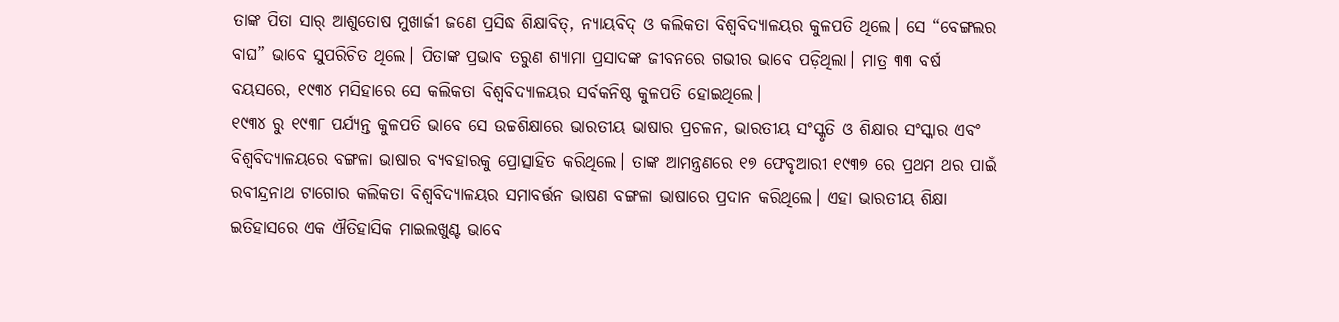ତାଙ୍କ ପିତା ସାର୍ ଆଶୁତୋଷ ମୁଖାର୍ଜୀ ଜଣେ ପ୍ରସିଦ୍ଧ ଶିକ୍ଷାବିତ୍, ନ୍ୟାୟବିଦ୍ ଓ କଲିକତା ବିଶ୍ୱବିଦ୍ୟାଳୟର କୁଳପତି ଥିଲେ। ସେ “ବେଙ୍ଗଲର ବାଘ” ଭାବେ ସୁପରିଚିତ ଥିଲେ। ପିତାଙ୍କ ପ୍ରଭାବ ତରୁଣ ଶ୍ୟାମା ପ୍ରସାଦଙ୍କ ଜୀବନରେ ଗଭୀର ଭାବେ ପଡ଼ିଥିଲା। ମାତ୍ର ୩୩ ବର୍ଷ ବୟସରେ, ୧୯୩୪ ମସିହାରେ ସେ କଲିକତା ବିଶ୍ୱବିଦ୍ୟାଳୟର ସର୍ବକନିଷ୍ଠ କୁଳପତି ହୋଇଥିଲେ।
୧୯୩୪ ରୁ ୧୯୩୮ ପର୍ଯ୍ୟନ୍ତ କୁଳପତି ଭାବେ ସେ ଉଚ୍ଚଶିକ୍ଷାରେ ଭାରତୀୟ ଭାଷାର ପ୍ରଚଳନ, ଭାରତୀୟ ସଂସ୍କୃତି ଓ ଶିକ୍ଷାର ସଂସ୍କାର ଏବଂ ବିଶ୍ୱବିଦ୍ୟାଳୟରେ ବଙ୍ଗଳା ଭାଷାର ବ୍ୟବହାରକୁ ପ୍ରୋତ୍ସାହିତ କରିଥିଲେ। ତାଙ୍କ ଆମନ୍ତ୍ରଣରେ ୧୭ ଫେବୃଆରୀ ୧୯୩୭ ରେ ପ୍ରଥମ ଥର ପାଇଁ ରବୀନ୍ଦ୍ରନାଥ ଟାଗୋର କଲିକତା ବିଶ୍ୱବିଦ୍ୟାଳୟର ସମାବର୍ତ୍ତନ ଭାଷଣ ବଙ୍ଗଳା ଭାଷାରେ ପ୍ରଦାନ କରିଥିଲେ। ଏହା ଭାରତୀୟ ଶିକ୍ଷା ଇତିହାସରେ ଏକ ଐତିହାସିକ ମାଇଲଖୁଣ୍ଟ ଭାବେ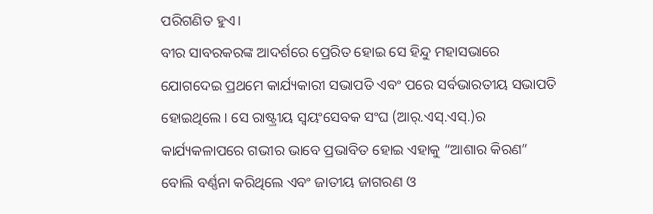ପରିଗଣିତ ହୁଏ।
ବୀର ସାବରକରଙ୍କ ଆଦର୍ଶରେ ପ୍ରେରିତ ହୋଇ ସେ ହିନ୍ଦୁ ମହାସଭାରେ ଯୋଗଦେଇ ପ୍ରଥମେ କାର୍ଯ୍ୟକାରୀ ସଭାପତି ଏବଂ ପରେ ସର୍ବଭାରତୀୟ ସଭାପତି ହୋଇଥିଲେ। ସେ ରାଷ୍ଟ୍ରୀୟ ସ୍ୱୟଂସେବକ ସଂଘ (ଆର୍.ଏସ୍.ଏସ୍.)ର କାର୍ଯ୍ୟକଳାପରେ ଗଭୀର ଭାବେ ପ୍ରଭାବିତ ହୋଇ ଏହାକୁ “ଆଶାର କିରଣ” ବୋଲି ବର୍ଣ୍ଣନା କରିଥିଲେ ଏବଂ ଜାତୀୟ ଜାଗରଣ ଓ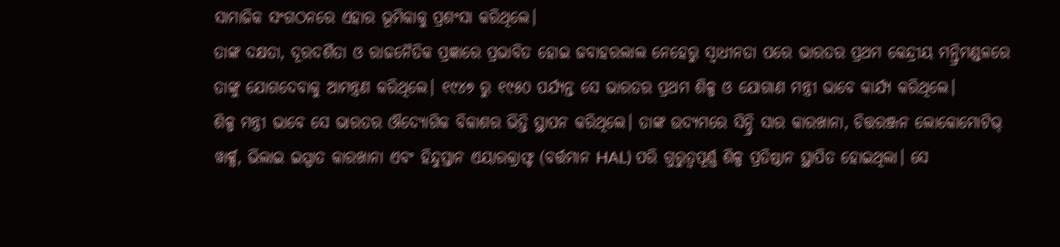ସାମାଜିକ ସଂଗଠନରେ ଏହାର ଭୂମିକାକୁ ପ୍ରଶଂସା କରିଥିଲେ।
ତାଙ୍କ ଦକ୍ଷତା, ଦୂରଦର୍ଶିତା ଓ ରାଜନୈତିକ ପ୍ରଜ୍ଞାରେ ପ୍ରଭାବିତ ହୋଇ ଜବାହରଲାଲ ନେହେରୁ ସ୍ୱାଧୀନତା ପରେ ଭାରତର ପ୍ରଥମ କେନ୍ଦ୍ରୀୟ ମନ୍ତ୍ରିମଣ୍ଡଳରେ ତାଙ୍କୁ ଯୋଗଦେବାକୁ ଆମନ୍ତ୍ରଣ କରିଥିଲେ। ୧୯୪୭ ରୁ ୧୯୫୦ ପର୍ଯ୍ୟନ୍ତ ସେ ଭାରତର ପ୍ରଥମ ଶିଳ୍ପ ଓ ଯୋଗାଣ ମନ୍ତ୍ରୀ ଭାବେ କାର୍ଯ୍ୟ କରିଥିଲେ।
ଶିଳ୍ପ ମନ୍ତ୍ରୀ ଭାବେ ସେ ଭାରତର ଔଦ୍ୟୋଗିକ ବିକାଶର ଭିତ୍ତି ସ୍ଥାପନ କରିଥିଲେ। ତାଙ୍କ ଉଦ୍ୟମରେ ସିନ୍ଦ୍ରି ସାର କାରଖାନା, ଚିତ୍ତରଞ୍ଜନ ଲୋକୋମୋଟିଭ୍ ୱାର୍କ୍ସ, ଭିଲାଇ ଇସ୍ପାତ କାରଖାନା ଏବଂ ହିନ୍ଦୁସ୍ତାନ ଏୟାରକ୍ରାଫ୍ଟ (ବର୍ତ୍ତମାନ HAL) ପରି ଗୁରୁତ୍ୱପୂର୍ଣ୍ଣ ଶିଳ୍ପ ପ୍ରତିଷ୍ଠାନ ସ୍ଥାପିତ ହୋଇଥିଲା। ସେ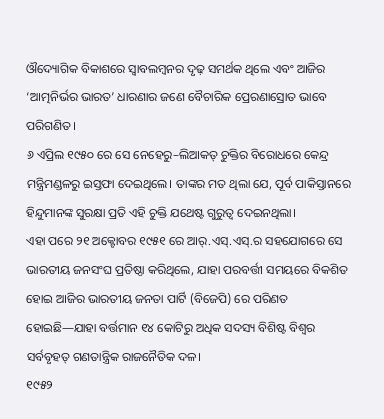ଔଦ୍ୟୋଗିକ ବିକାଶରେ ସ୍ୱାବଲମ୍ବନର ଦୃଢ଼ ସମର୍ଥକ ଥିଲେ ଏବଂ ଆଜିର ‘ଆତ୍ମନିର୍ଭର ଭାରତ’ ଧାରଣାର ଜଣେ ବୈଚାରିକ ପ୍ରେରଣାସ୍ରୋତ ଭାବେ ପରିଗଣିତ।
୬ ଏପ୍ରିଲ ୧୯୫୦ ରେ ସେ ନେହେରୁ–ଲିଆକତ୍ ଚୁକ୍ତିର ବିରୋଧରେ କେନ୍ଦ୍ର ମନ୍ତ୍ରିମଣ୍ଡଳରୁ ଇସ୍ତଫା ଦେଇଥିଲେ। ତାଙ୍କର ମତ ଥିଲା ଯେ, ପୂର୍ବ ପାକିସ୍ତାନରେ ହିନ୍ଦୁମାନଙ୍କ ସୁରକ୍ଷା ପ୍ରତି ଏହି ଚୁକ୍ତି ଯଥେଷ୍ଟ ଗୁରୁତ୍ୱ ଦେଇନଥିଲା।
ଏହା ପରେ ୨୧ ଅକ୍ଟୋବର ୧୯୫୧ ରେ ଆର୍.ଏସ୍.ଏସ୍.ର ସହଯୋଗରେ ସେ ଭାରତୀୟ ଜନସଂଘ ପ୍ରତିଷ୍ଠା କରିଥିଲେ, ଯାହା ପରବର୍ତ୍ତୀ ସମୟରେ ବିକଶିତ ହୋଇ ଆଜିର ଭାରତୀୟ ଜନତା ପାର୍ଟି (ବିଜେପି) ରେ ପରିଣତ ହୋଇଛି—ଯାହା ବର୍ତ୍ତମାନ ୧୪ କୋଟିରୁ ଅଧିକ ସଦସ୍ୟ ବିଶିଷ୍ଟ ବିଶ୍ୱର ସର୍ବବୃହତ୍ ଗଣତାନ୍ତ୍ରିକ ରାଜନୈତିକ ଦଳ।
୧୯୫୨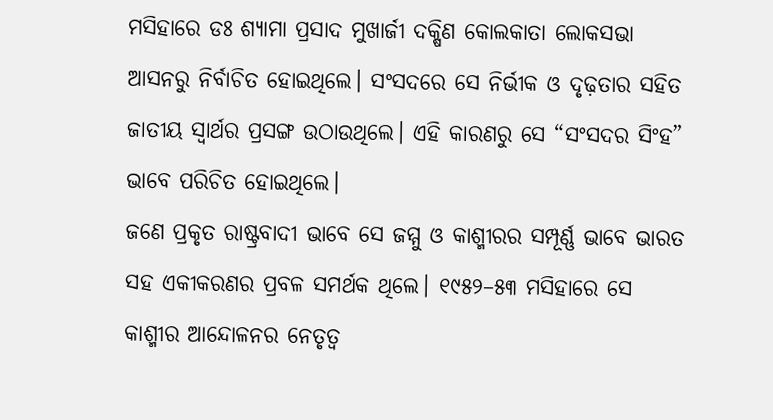ମସିହାରେ ଡଃ ଶ୍ୟାମା ପ୍ରସାଦ ମୁଖାର୍ଜୀ ଦକ୍ଷିଣ କୋଲକାତା ଲୋକସଭା ଆସନରୁ ନିର୍ବାଚିତ ହୋଇଥିଲେ। ସଂସଦରେ ସେ ନିର୍ଭୀକ ଓ ଦୃଢ଼ତାର ସହିତ ଜାତୀୟ ସ୍ୱାର୍ଥର ପ୍ରସଙ୍ଗ ଉଠାଉଥିଲେ। ଏହି କାରଣରୁ ସେ “ସଂସଦର ସିଂହ” ଭାବେ ପରିଚିତ ହୋଇଥିଲେ।
ଜଣେ ପ୍ରକୃତ ରାଷ୍ଟ୍ରବାଦୀ ଭାବେ ସେ ଜମ୍ମୁ ଓ କାଶ୍ମୀରର ସମ୍ପୂର୍ଣ୍ଣ ଭାବେ ଭାରତ ସହ ଏକୀକରଣର ପ୍ରବଳ ସମର୍ଥକ ଥିଲେ। ୧୯୫୨–୫୩ ମସିହାରେ ସେ କାଶ୍ମୀର ଆନ୍ଦୋଳନର ନେତୃତ୍ୱ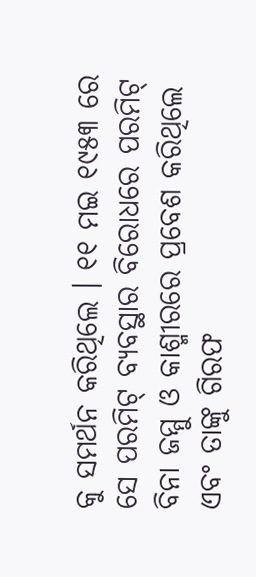କୁ ସମର୍ଥନ କରିଥିଲେ । ୧୧ ମଇ ୧୯୫୩ ରେ ସେ ପରମିଟ୍ ବ୍ୟବସ୍ଥାର ବିରୋଧରେ ପରମିଟ୍ ବିନା ଜମ୍ମୁ ଓ କାଶ୍ମୀରରେ ପ୍ରବେଶ କରିଥିଲେ ଏବଂ ତାଙ୍କୁ ଗିରଫ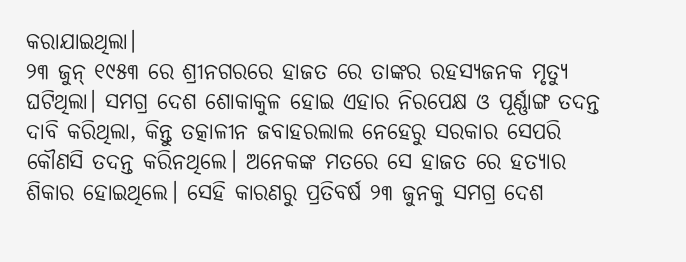କରାଯାଇଥିଲା।
୨୩ ଜୁନ୍ ୧୯୫୩ ରେ ଶ୍ରୀନଗରରେ ହାଜତ ରେ ତାଙ୍କର ରହସ୍ୟଜନକ ମୃତ୍ୟୁ ଘଟିଥିଲା। ସମଗ୍ର ଦେଶ ଶୋକାକୁଳ ହୋଇ ଏହାର ନିରପେକ୍ଷ ଓ ପୂର୍ଣ୍ଣାଙ୍ଗ ତଦନ୍ତ ଦାବି କରିଥିଲା, କିନ୍ତୁ ତତ୍କାଳୀନ ଜବାହରଲାଲ ନେହେରୁ ସରକାର ସେପରି କୌଣସି ତଦନ୍ତ କରିନଥିଲେ। ଅନେକଙ୍କ ମତରେ ସେ ହାଜତ ରେ ହତ୍ୟାର ଶିକାର ହୋଇଥିଲେ। ସେହି କାରଣରୁ ପ୍ରତିବର୍ଷ ୨୩ ଜୁନକୁ ସମଗ୍ର ଦେଶ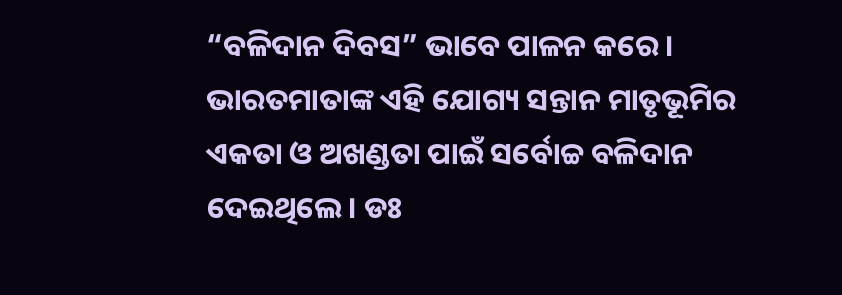“ବଳିଦାନ ଦିବସ” ଭାବେ ପାଳନ କରେ।
ଭାରତମାତାଙ୍କ ଏହି ଯୋଗ୍ୟ ସନ୍ତାନ ମାତୃଭୂମିର ଏକତା ଓ ଅଖଣ୍ଡତା ପାଇଁ ସର୍ବୋଚ୍ଚ ବଳିଦାନ ଦେଇଥିଲେ। ଡଃ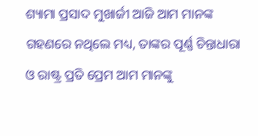ଶ୍ୟାମା ପ୍ରସାଦ ମୁଖାର୍ଜୀ ଆଜି ଆମ ମାନଙ୍କ ଗହଣରେ ନଥିଲେ ମଧ୍ୟ, ତାଙ୍କର ପୂର୍ଣ୍ଣ ଚିନ୍ତାଧାରା ଓ ରାଷ୍ଟ୍ର ପ୍ରତି ପ୍ରେମ ଆମ ମାନଙ୍କୁ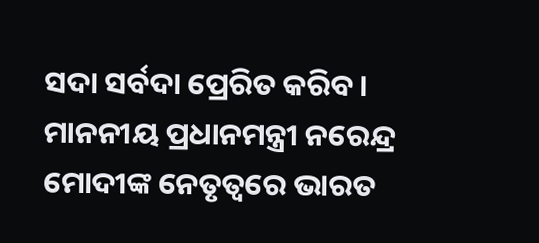ସଦା ସର୍ବଦା ପ୍ରେରିତ କରିବ।
ମାନନୀୟ ପ୍ରଧାନମନ୍ତ୍ରୀ ନରେନ୍ଦ୍ର ମୋଦୀଙ୍କ ନେତୃତ୍ୱରେ ଭାରତ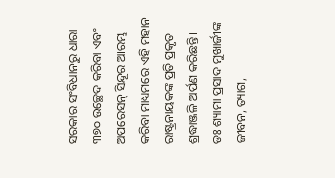ସରକାର ସଂବିଧାନରୁ ଧାରା ୩୭୦ ଉଚ୍ଛେଦ କରିବା ଏବଂ ଅପରେସନ୍ ସିନ୍ଦୂର ଆରମ୍ଭ କରିବା ମାଧ୍ୟମରେ ଏହି ମହାନ ରାଷ୍ଟ୍ରନାୟକଙ୍କ ପ୍ରତି ପ୍ରକୃତ ଶ୍ରଦ୍ଧାଞ୍ଜଳି ଅର୍ପଣ କରିଛନ୍ତି।
ଡଃ ଶ୍ୟାମା ପ୍ରସାଦ ମୁଖାର୍ଜୀଙ୍କ ଜୀବନ, ତ୍ୟାଗ,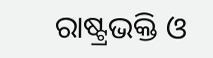ରାଷ୍ଟ୍ରଭକ୍ତି ଓ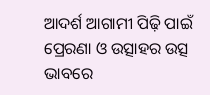ଆଦର୍ଶ ଆଗାମୀ ପିଢ଼ି ପାଇଁ ପ୍ରେରଣା ଓ ଉତ୍ସାହର ଉତ୍ସ ଭାବରେ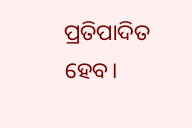ପ୍ରତିପାଦିତ ହେବ।